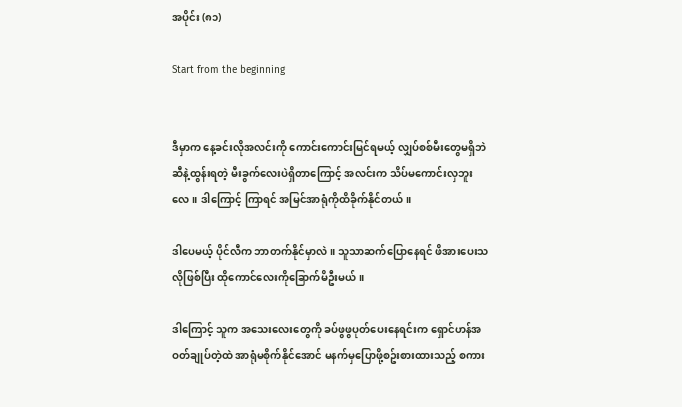အပိုင်း (၈၁)

Start from the beginning


ဒီမှာက နေ့ခင်းလိုအလင်းကို ကောင်းကောင်းမြင်ရမယ့် လျှပ်စစ်မီးတွေမရှိဘဲ ဆီနဲ့ထွန်းရတဲ့ မီးခွက်လေးပဲရှိတာကြောင့် အလင်းက သိပ်မကောင်းလှဘူးလေ။ ဒါကြောင့် ကြာရင် အမြင်အာရုံကိုထိခိုက်နိုင်တယ်။

ဒါပေမယ့် ပိုင်လီက ဘာတက်နိုင်မှာလဲ။ သူသာဆက်ပြောနေရင် ဖိအားပေးသလိုဖြစ်ပြီး ထိုကောင်လေးကိုခြောက်မိဦးမယ်။

ဒါကြောင့် သူက အသေးလေးတွေကို ခပ်ဖွဖွပုတ်ပေးနေရင်းက ရှောင်ဟန်အဝတ်ချုပ်တဲ့ထဲ အာရုံမစိုက်နိုင်အောင် မနက်မှပြောဖို့စဥ်းစားထားသည့် စကား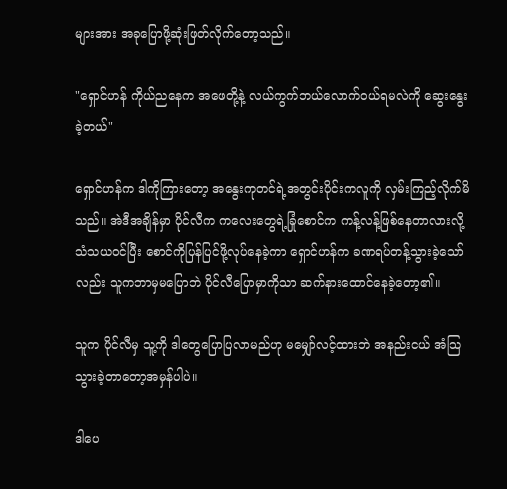များအား အခုပြောဖို့ဆုံးဖြတ်လိုက်တော့သည်။

"ရှောင်ဟန် ကိုယ်ညနေက အဖေတို့နဲ့ လယ်ကွက်ဘယ်လောက်ဝယ်ရမလဲကို ဆွေးနွေးခဲ့တယ်"

ရှောင်ဟန်က ဒါကိုကြားတော့ အနွေးကုတင်ရဲ့အတွင်းပိုင်းကလူကို လှမ်းကြည့်လိုက်မိသည်။ အဲဒီအချိန်မှာ ပိုင်လီက ကလေးတွေရဲ့ခြုံစောင်က ကန့်လန့်ဖြစ်နေတာလားလို့ သံသယဝင်ပြီး စောင်ကိုပြန်ပြင်ဖို့လုပ်နေခဲ့ကာ ရှောင်ဟန်က ခဏရပ်တန့်သွားခဲ့သော်လည်း သူကဘာမှမပြောဘဲ ပိုင်လီပြောမှာကိုသာ ဆက်နားထောင်နေခဲ့တော့၏။

သူက ပိုင်လီမှ သူ့ကို ဒါတွေပြောပြလာမည်ဟု မမျှော်လင့်ထားဘဲ အနည်းငယ် အံသြသွားခဲ့တာတော့အမှန်ပါပဲ။

ဒါပေ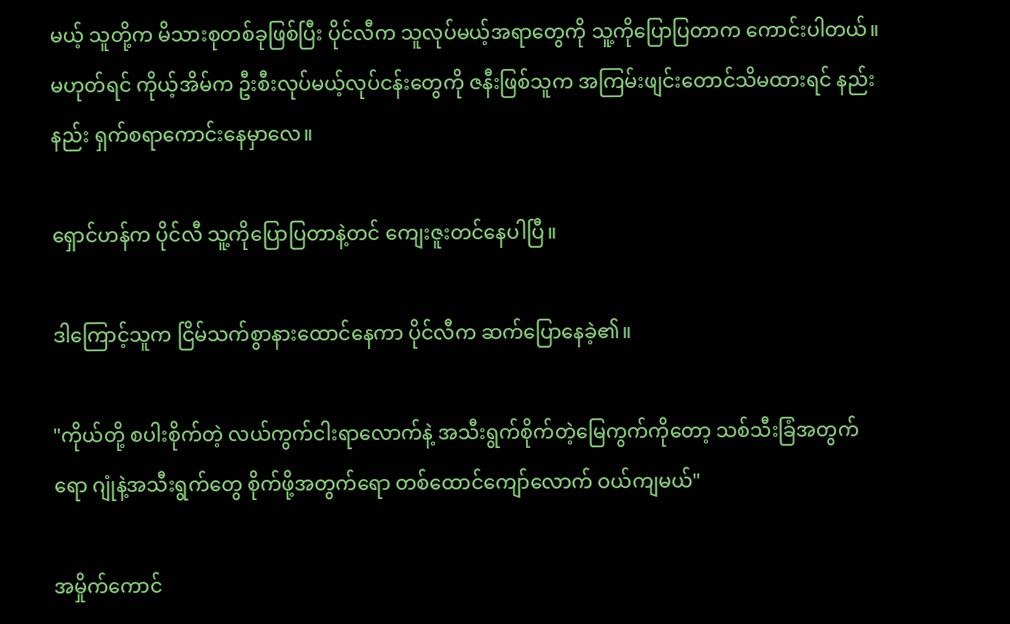မယ့် သူတို့က မိသားစုတစ်ခုဖြစ်ပြီး ပိုင်လီက သူလုပ်မယ့်အရာတွေကို သူ့ကိုပြောပြတာက ကောင်းပါတယ်။ မဟုတ်ရင် ကိုယ့်အိမ်က ဦးစီးလုပ်မယ့်လုပ်ငန်းတွေကို ဇနီးဖြစ်သူက အကြမ်းဖျင်းတောင်သိမထားရင် နည်းနည်း ရှက်စရာကောင်းနေမှာလေ။

ရှောင်ဟန်က ပိုင်လီ သူ့ကိုပြောပြတာနဲ့တင် ကျေးဇူးတင်နေပါပြီ။

ဒါကြောင့်သူက ငြိမ်သက်စွာနားထောင်နေကာ ပိုင်လီက ဆက်ပြောနေခဲ့၏။

"ကိုယ်တို့ စပါးစိုက်တဲ့ လယ်ကွက်ငါးရာလောက်နဲ့ အသီးရွက်စိုက်တဲ့မြေကွက်ကိုတော့ သစ်သီးခြံအတွက်ရော ဂျုံနဲ့အသီးရွက်တွေ စိုက်ဖို့အတွက်ရော တစ်ထောင်ကျော်လောက် ဝယ်ကျမယ်"

အမှိုက်ကောင်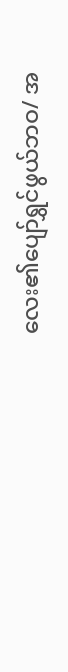လေး၏ပျော်ရွှင်ဖွယ်ဘဝ/ အ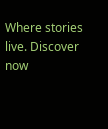Where stories live. Discover now